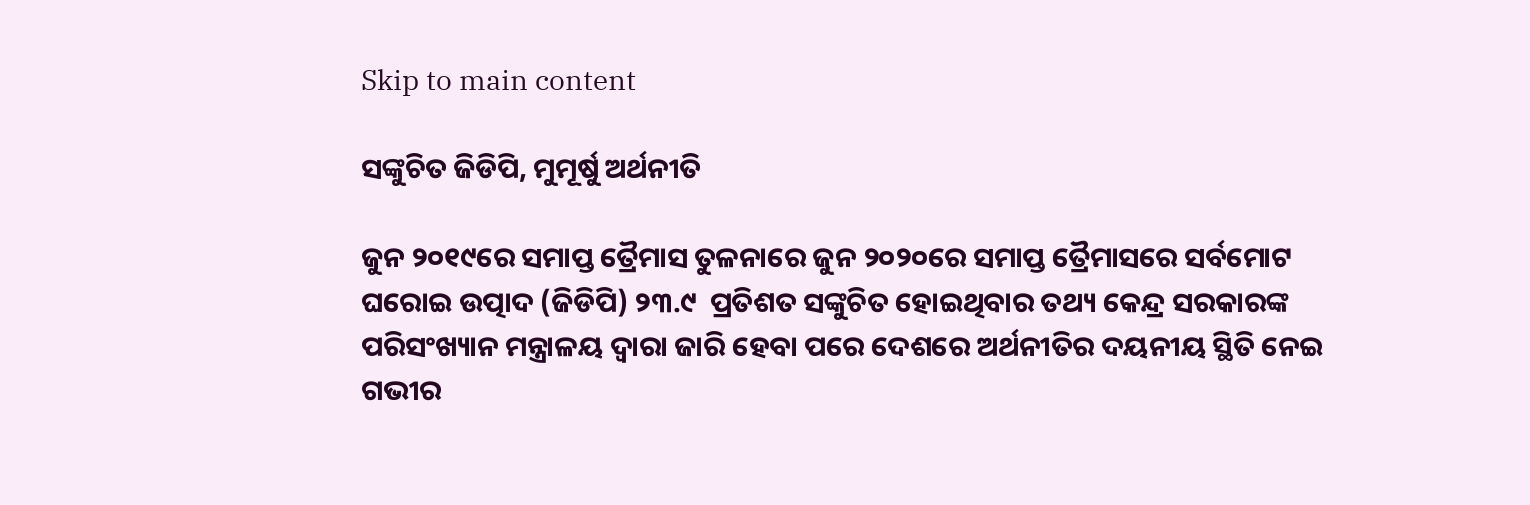Skip to main content

ସଙ୍କୁଚିତ ଜିଡିପି, ମୁମୂର୍ଷୁ ଅର୍ଥନୀତି

ଜୁନ ୨୦୧୯ରେ ସମାପ୍ତ ତ୍ରୈମାସ ତୁଳନାରେ ଜୁନ ୨୦୨୦ରେ ସମାପ୍ତ ତ୍ରୈମାସରେ ସର୍ବମୋଟ ଘରୋଇ ଉତ୍ପାଦ (ଜିଡିପି) ୨୩.୯  ପ୍ରତିଶତ ସଙ୍କୁଚିତ ହୋଇଥିବାର ତଥ୍ୟ କେନ୍ଦ୍ର ସରକାରଙ୍କ ପରିସଂଖ୍ୟାନ ମନ୍ତ୍ରାଳୟ ଦ୍ୱାରା ଜାରି ହେବା ପରେ ଦେଶରେ ଅର୍ଥନୀତିର ଦୟନୀୟ ସ୍ଥିତି ନେଇ ଗଭୀର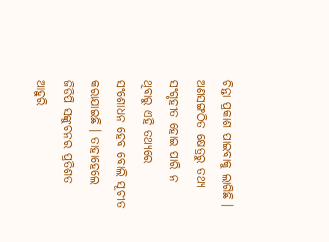ଚିନ୍ତା ପ୍ରକାଶ ପାଇବାକୁ ଲାଗିଛି । ଅଣସଙ୍ଗଠିତ କ୍ଷେତ୍ରରୁ ତଥ୍ୟ ସଂଗୃହୀତ ହୋଇ ପାରି ନ ଥିବାରୁ ଏହି ତଥ୍ୟରେ ସଂଶୋଧନ ହେବ ବୋଲି ସୂଚୀତ କରାଯାଇଛି । ତାହାହେଲେ ଜିଡିପି ସଙ୍କୁଚନର ପ୍ରତିଶତ ଆହୁରି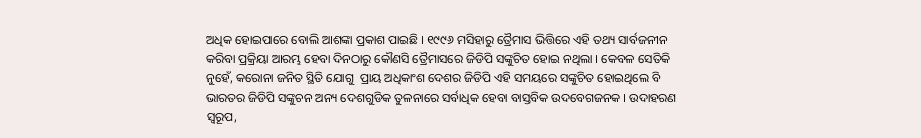ଅଧିକ ହୋଇପାରେ ବୋଲି ଆଶଙ୍କା ପ୍ରକାଶ ପାଇଛି । ୧୯୯୬ ମସିହାରୁ ତ୍ରୈମାସ ଭିତ୍ତିରେ ଏହି ତଥ୍ୟ ସାର୍ବଜନୀନ କରିବା ପ୍ରକ୍ରିୟା ଆରମ୍ଭ ହେବା ଦିନଠାରୁ କୌଣସି ତ୍ରୈମାସରେ ଜିଡିପି ସଙ୍କୁଚିତ ହୋଇ ନଥିଲା । କେବଳ ସେତିକି ନୁହେଁ, କରୋନା ଜନିତ ସ୍ଥିତି ଯୋଗୁ  ପ୍ରାୟ ଅଧିକାଂଶ ଦେଶର ଜିଡିପି ଏହି ସମୟରେ ସଙ୍କୁଚିତ ହୋଇଥିଲେ ବି ଭାରତର ଜିଡିପି ସଙ୍କୁଚନ ଅନ୍ୟ ଦେଶଗୁଡିକ ତୁଳନାରେ ସର୍ବାଧିକ ହେବା ବାସ୍ତବିକ ଉଦବେଗଜନକ । ଉଦାହରଣ ସ୍ୱରୂପ,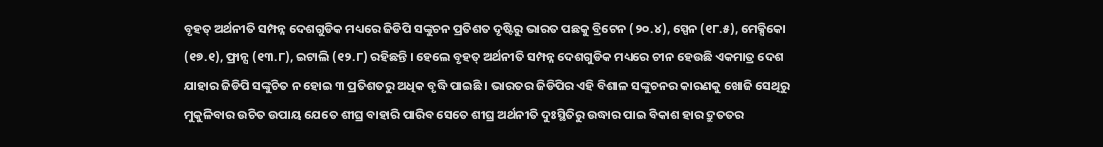ବୃହତ୍ ଅର୍ଥନୀତି ସମ୍ପନ୍ନ ଦେଶଗୁଡିକ ମଧ୍ୟରେ ଜିଡିପି ସଙ୍କୁଚନ ପ୍ରତିଶତ ଦୃଷ୍ଟିରୁ ଭାରତ ପଛକୁ ବ୍ରିଟେନ (୨୦.୪), ସ୍ପେନ (୧୮.୫), ମେକ୍ସିକୋ (୧୭.୧), ଫ୍ରାନ୍ସ (୧୩.୮), ଇଟାଲି (୧୨.୮) ରହିଛନ୍ତି । ହେଲେ ବୃହତ୍ ଅର୍ଥନୀତି ସମ୍ପନ୍ନ ଦେଶଗୁଡିକ ମଧ୍ୟରେ ଚୀନ ହେଉଛି ଏକମାତ୍ର ଦେଶ ଯାହାର ଜିଡିପି ସଙ୍କୁଚିତ ନ ହୋଇ ୩ ପ୍ରତିଶତରୁ ଅଧିକ ବୃଦ୍ଧି ପାଇଛି । ଭାରତର ଜିଡିପିର ଏହି ବିଶାଳ ସଙ୍କୁଚନର କାରଣକୁ ଖୋଜି ସେଥିରୁ ମୁକୁଳିବାର ଉଚିତ ଉପାୟ ଯେତେ ଶୀଘ୍ର ବାହାରି ପାରିବ ସେତେ ଶୀଘ୍ର ଅର୍ଥନୀତି ଦୁଃସ୍ଥିତିରୁ ଉଦ୍ଧାର ପାଇ ବିକାଶ ହାର ଦ୍ରୁତତର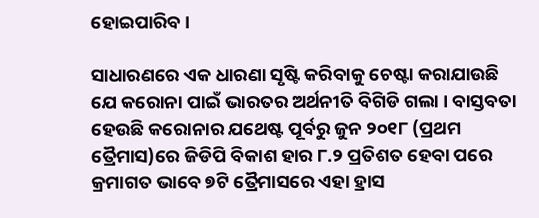ହୋଇପାରିବ ।

ସାଧାରଣରେ ଏକ ଧାରଣା ସୃଷ୍ଟି କରିବାକୁ ଚେଷ୍ଟା କରାଯାଉଛି ଯେ କରୋନା ପାଇଁ ଭାରତର ଅର୍ଥନୀତି ବିଗିଡି ଗଲା । ବାସ୍ତବତା ହେଉଛି କରୋନାର ଯଥେଷ୍ଟ ପୂର୍ବରୁ ଜୁନ ୨୦୧୮ (ପ୍ରଥମ ତ୍ରୈମାସ)ରେ ଜିଡିପି ବିକାଶ ହାର ୮.୨ ପ୍ରତିଶତ ହେବା ପରେ କ୍ରମାଗତ ଭାବେ ୭ଟି ତ୍ରୈମାସରେ ଏହା ହ୍ରାସ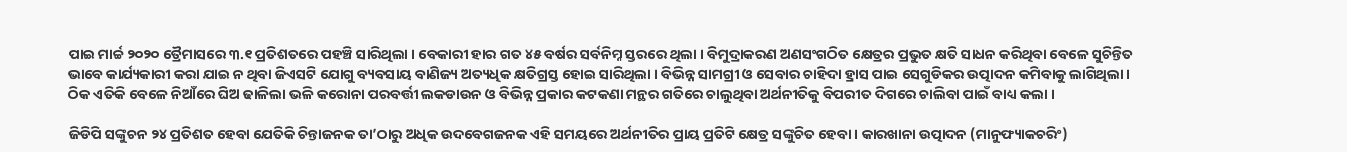ପାଇ ମାର୍ଚ୍ଚ ୨୦୨୦ ତ୍ରୈମାସରେ ୩.୧ ପ୍ରତିଶତରେ ପହଞ୍ଚି ସାରିଥିଲା । ବେକାରୀ ହାର ଗତ ୪୫ ବର୍ଷର ସର୍ବନିମ୍ନ ସ୍ତରରେ ଥିଲା । ବିମୁଦ୍ରାକରଣ ଅଣସଂଗଠିତ କ୍ଷେତ୍ରର ପ୍ରଭୁତ କ୍ଷତି ସାଧନ କରିଥିବା ବେଳେ ସୁଚିନ୍ତିତ ଭାବେ କାର୍ଯ୍ୟକାରୀ କରା ଯାଇ ନ ଥିବା ଜିଏସଟି ଯୋଗୁ ବ୍ୟବସାୟ ବାଣିଜ୍ୟ ଅତ୍ୟଧିକ କ୍ଷତିଗ୍ରସ୍ତ ହୋଇ ସାରିଥିଲା । ବିଭିନ୍ନ ସାମଗ୍ରୀ ଓ ସେବାର ଚାହିଦା ହ୍ରାସ ପାଇ ସେଗୁଡିକର ଉତ୍ପାଦନ କମିବାକୁ ଲାଗିଥିଲା । ଠିକ ଏତିକି ବେଳେ ନିଆଁରେ ଘିଅ ଢାଳିଲା ଭଳି କରୋନା ପରବର୍ତ୍ତୀ ଲକଡାଉନ ଓ ବିଭିନ୍ନ ପ୍ରକାର କଟକଣା ମନ୍ଥର ଗତିରେ ଚାଲୁଥିବା ଅର୍ଥନୀତିକୁ ବିପରୀତ ଦିଗରେ ଚାଲିବା ପାଇଁ ବାଧ୍ୟ କଲା ।

ଜିଡିପି ସଙ୍କୁଚନ ୨୪ ପ୍ରତିଶତ ହେବା ଯେତିକି ଚିନ୍ତାଜନକ ତା’ଠାରୁ ଅଧିକ ଉଦବେଗଜନକ ଏହି ସମୟରେ ଅର୍ଥନୀତିର ପ୍ରାୟ ପ୍ରତିଟି କ୍ଷେତ୍ର ସଙ୍କୁଚିତ ହେବା । କାରଖାନା ଉତ୍ପାଦନ (ମାନୁଫ୍ୟାକଚରିଂ)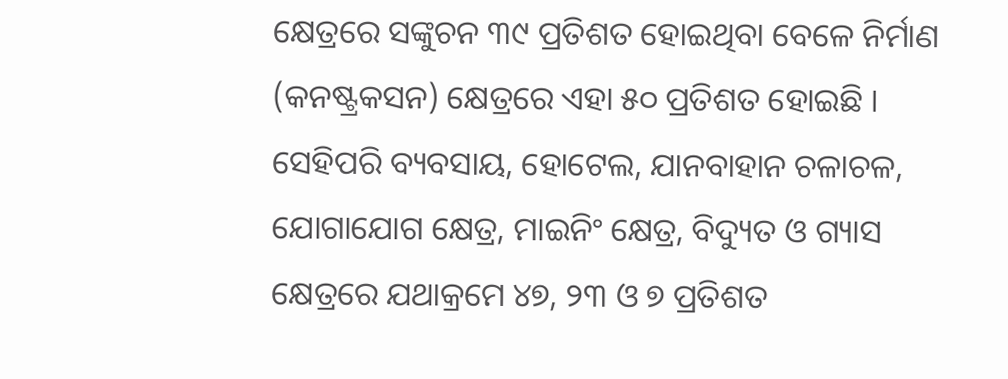କ୍ଷେତ୍ରରେ ସଙ୍କୁଚନ ୩୯ ପ୍ରତିଶତ ହୋଇଥିବା ବେଳେ ନିର୍ମାଣ (କନଷ୍ଟ୍ରକସନ) କ୍ଷେତ୍ରରେ ଏହା ୫୦ ପ୍ରତିଶତ ହୋଇଛି । ସେହିପରି ବ୍ୟବସାୟ, ହୋଟେଲ, ଯାନବାହାନ ଚଳାଚଳ, ଯୋଗାଯୋଗ କ୍ଷେତ୍ର, ମାଇନିଂ କ୍ଷେତ୍ର, ବିଦ୍ୟୁତ ଓ ଗ୍ୟାସ କ୍ଷେତ୍ରରେ ଯଥାକ୍ରମେ ୪୭, ୨୩ ଓ ୭ ପ୍ରତିଶତ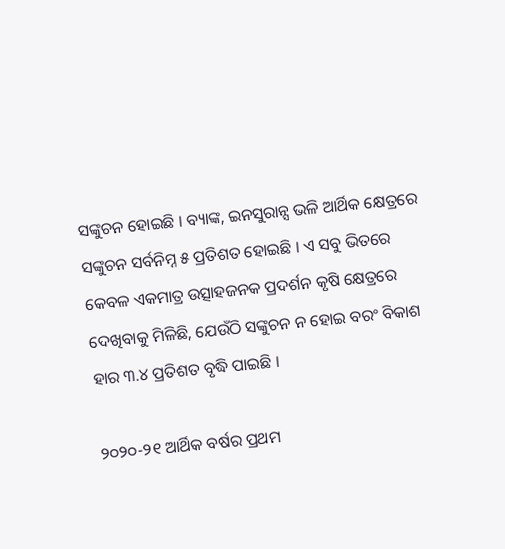ସଙ୍କୁଚନ ହୋଇଛି । ବ୍ୟାଙ୍କ, ଇନସୁରାନ୍ସ ଭଳି ଆର୍ଥିକ କ୍ଷେତ୍ରରେ ସଙ୍କୁଚନ ସର୍ବନିମ୍ନ ୫ ପ୍ରତିଶତ ହୋଇଛି । ଏ ସବୁ ଭିତରେ କେବଳ ଏକମାତ୍ର ଉତ୍ସାହଜନକ ପ୍ରଦର୍ଶନ କୃଷି କ୍ଷେତ୍ରରେ ଦେଖିବାକୁ ମିଳିଛି, ଯେଉଁଠି ସଙ୍କୁଚନ ନ ହୋଇ ବରଂ ବିକାଶ ହାର ୩.୪ ପ୍ରତିଶତ ବୃଦ୍ଧି ପାଇଛି ।

୨୦୨୦-୨୧ ଆର୍ଥିକ ବର୍ଷର ପ୍ରଥମ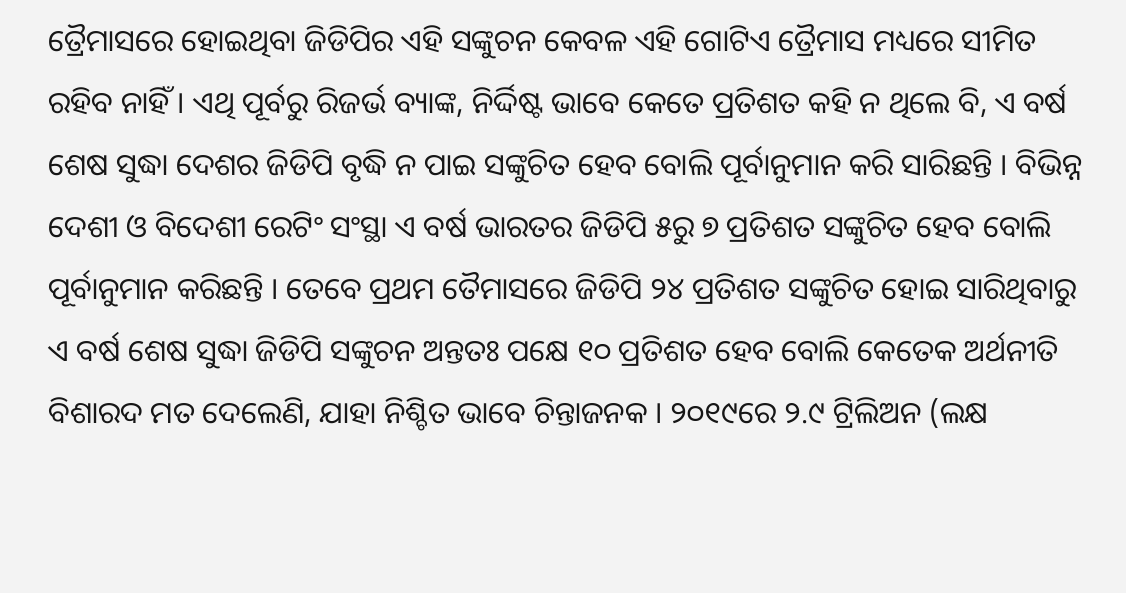ତ୍ରୈମାସରେ ହୋଇଥିବା ଜିଡିପିର ଏହି ସଙ୍କୁଚନ କେବଳ ଏହି ଗୋଟିଏ ତ୍ରୈମାସ ମଧ୍ୟରେ ସୀମିତ ରହିବ ନାହିଁ । ଏଥି ପୂର୍ବରୁ ରିଜର୍ଭ ବ୍ୟାଙ୍କ, ନିର୍ଦ୍ଦିଷ୍ଟ ଭାବେ କେତେ ପ୍ରତିଶତ କହି ନ ଥିଲେ ବି, ଏ ବର୍ଷ ଶେଷ ସୁଦ୍ଧା ଦେଶର ଜିଡିପି ବୃଦ୍ଧି ନ ପାଇ ସଙ୍କୁଚିତ ହେବ ବୋଲି ପୂର୍ବାନୁମାନ କରି ସାରିଛନ୍ତି । ବିଭିନ୍ନ ଦେଶୀ ଓ ବିଦେଶୀ ରେଟିଂ ସଂସ୍ଥା ଏ ବର୍ଷ ଭାରତର ଜିଡିପି ୫ରୁ ୭ ପ୍ରତିଶତ ସଙ୍କୁଚିତ ହେବ ବୋଲି ପୂର୍ବାନୁମାନ କରିଛନ୍ତି । ତେବେ ପ୍ରଥମ ତୈମାସରେ ଜିଡିପି ୨୪ ପ୍ରତିଶତ ସଙ୍କୁଚିତ ହୋଇ ସାରିଥିବାରୁ ଏ ବର୍ଷ ଶେଷ ସୁଦ୍ଧା ଜିଡିପି ସଙ୍କୁଚନ ଅନ୍ତତଃ ପକ୍ଷେ ୧୦ ପ୍ରତିଶତ ହେବ ବୋଲି କେତେକ ଅର୍ଥନୀତି ବିଶାରଦ ମତ ଦେଲେଣି, ଯାହା ନିଶ୍ଚିତ ଭାବେ ଚିନ୍ତାଜନକ । ୨୦୧୯ରେ ୨.୯ ଟ୍ରିଲିଅନ (ଲକ୍ଷ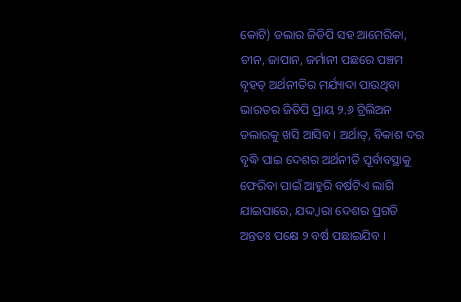କୋଟି) ଡଲାର ଜିଡିପି ସହ ଆମେରିକା, ଚୀନ, ଜାପାନ, ଜର୍ମାନୀ ପଛରେ ପଞ୍ଚମ ବୃହତ୍ ଅର୍ଥନୀତିର ମର୍ଯ୍ୟାଦା ପାଉଥିବା ଭାରତର ଜିଡିପି ପ୍ରାୟ ୨.୬ ଟ୍ରିଲିଅନ ଡଲାରକୁ ଖସି ଆସିବ । ଅର୍ଥାତ୍, ବିକାଶ ଦର ବୃଦ୍ଧି ପାଇ ଦେଶର ଅର୍ଥନୀତି ପୂର୍ବାବସ୍ଥାକୁ ଫେରିବା ପାଇଁ ଆହୁରି ବର୍ଷଟିଏ ଲାଗି ଯାଇପାରେ, ଯଦ୍ଦ୍ୱାରା ଦେଶର ପ୍ରଗତି ଅନ୍ତତଃ ପକ୍ଷେ ୨ ବର୍ଷ ପଛାଇଯିବ ।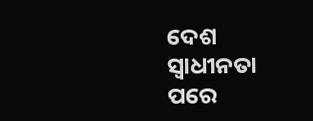ଦେଶ ସ୍ୱାଧୀନତା ପରେ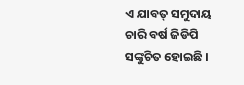ଏ ଯାବତ୍ ସମୁଦାୟ ଚାରି ବର୍ଷ ଜିଡିପି ସଙ୍କୁଚିତ ହୋଇଛି ।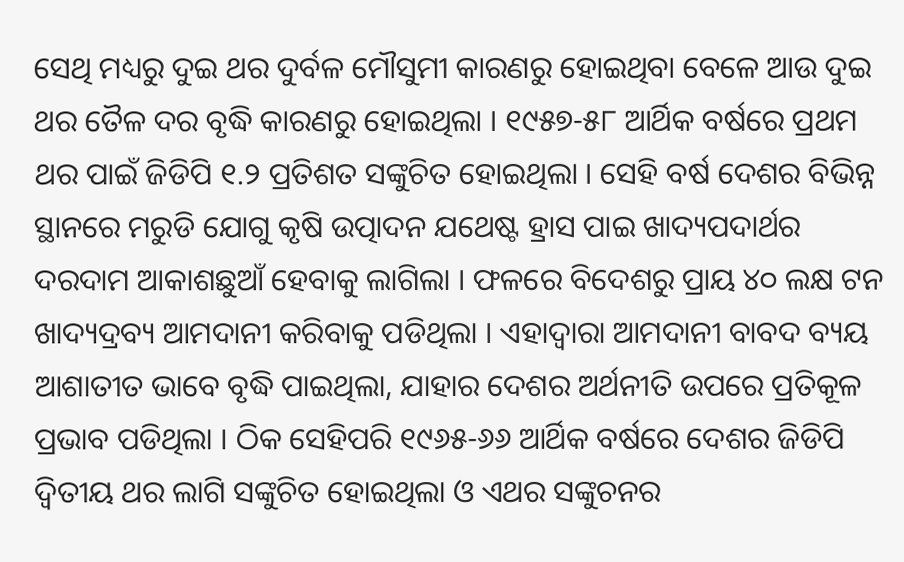ସେଥି ମଧ୍ୟରୁ ଦୁଇ ଥର ଦୁର୍ବଳ ମୌସୁମୀ କାରଣରୁ ହୋଇଥିବା ବେଳେ ଆଉ ଦୁଇ ଥର ତୈଳ ଦର ବୃଦ୍ଧି କାରଣରୁ ହୋଇଥିଲା । ୧୯୫୭-୫୮ ଆର୍ଥିକ ବର୍ଷରେ ପ୍ରଥମ ଥର ପାଇଁ ଜିଡିପି ୧.୨ ପ୍ରତିଶତ ସଙ୍କୁଚିତ ହୋଇଥିଲା । ସେହି ବର୍ଷ ଦେଶର ବିଭିନ୍ନ ସ୍ଥାନରେ ମରୁଡି ଯୋଗୁ କୃଷି ଉତ୍ପାଦନ ଯଥେଷ୍ଟ ହ୍ରାସ ପାଇ ଖାଦ୍ୟପଦାର୍ଥର ଦରଦାମ ଆକାଶଛୁଆଁ ହେବାକୁ ଲାଗିଲା । ଫଳରେ ବିଦେଶରୁ ପ୍ରାୟ ୪୦ ଲକ୍ଷ ଟନ ଖାଦ୍ୟଦ୍ରବ୍ୟ ଆମଦାନୀ କରିବାକୁ ପଡିଥିଲା । ଏହାଦ୍ୱାରା ଆମଦାନୀ ବାବଦ ବ୍ୟୟ ଆଶାତୀତ ଭାବେ ବୃଦ୍ଧି ପାଇଥିଲା, ଯାହାର ଦେଶର ଅର୍ଥନୀତି ଉପରେ ପ୍ରତିକୂଳ ପ୍ରଭାବ ପଡିଥିଲା । ଠିକ ସେହିପରି ୧୯୬୫-୬୬ ଆର୍ଥିକ ବର୍ଷରେ ଦେଶର ଜିଡିପି ଦ୍ୱିତୀୟ ଥର ଲାଗି ସଙ୍କୁଚିତ ହୋଇଥିଲା ଓ ଏଥର ସଙ୍କୁଚନର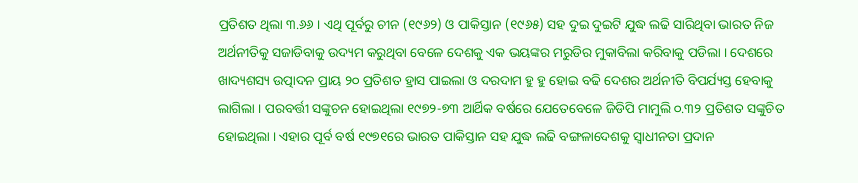ପ୍ରତିଶତ ଥିଲା ୩.୬୬ । ଏଥି ପୂର୍ବରୁ ଚୀନ (୧୯୬୨) ଓ ପାକିସ୍ତାନ (୧୯୬୫) ସହ ଦୁଇ ଦୁଇଟି ଯୁଦ୍ଧ ଲଢି ସାରିଥିବା ଭାରତ ନିଜ ଅର୍ଥନୀତିକୁ ସଜାଡିବାକୁ ଉଦ୍ୟମ କରୁଥିବା ବେଳେ ଦେଶକୁ ଏକ ଭୟଙ୍କର ମରୁଡିର ମୁକାବିଲା କରିବାକୁ ପଡିଲା । ଦେଶରେ ଖାଦ୍ୟଶସ୍ୟ ଉତ୍ପାଦନ ପ୍ରାୟ ୨୦ ପ୍ରତିଶତ ହ୍ରାସ ପାଇଲା ଓ ଦରଦାମ ହୁ ହୁ ହୋଇ ବଢି ଦେଶର ଅର୍ଥନୀତି ବିପର୍ଯ୍ୟସ୍ତ ହେବାକୁ ଲାଗିଲା । ପରବର୍ତ୍ତୀ ସଙ୍କୁଚନ ହୋଇଥିଲା ୧୯୭୨-୭୩ ଆର୍ଥିକ ବର୍ଷରେ ଯେତେବେଳେ ଜିଡିପି ମାମୁଲି ୦.୩୨ ପ୍ରତିଶତ ସଙ୍କୁଚିତ ହୋଇଥିଲା । ଏହାର ପୂର୍ବ ବର୍ଷ ୧୯୭୧ରେ ଭାରତ ପାକିସ୍ତାନ ସହ ଯୁଦ୍ଧ ଲଢି ବଙ୍ଗଳାଦେଶକୁ ସ୍ୱାଧୀନତା ପ୍ରଦାନ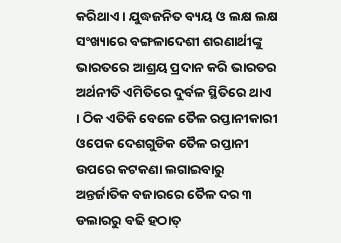କରିଥାଏ । ଯୁଦ୍ଧଜନିତ ବ୍ୟୟ ଓ ଲକ୍ଷ ଲକ୍ଷ ସଂଖ୍ୟାରେ ବଙ୍ଗଳାଦେଶୀ ଶରଣାର୍ଥୀଙ୍କୁ ଭାରତରେ ଆଶ୍ରୟ ପ୍ରଦାନ କରି ଭାରତର ଅର୍ଥନୀତି ଏମିତିରେ ଦୁର୍ବଳ ସ୍ଥିତିରେ ଥାଏ । ଠିକ ଏତିକି ବେଳେ ତୈଳ ରପ୍ତାନୀକାରୀ ଓପେକ ଦେଶଗୁଡିକ ତୈଳ ରପ୍ତାନୀ ଉପରେ କଟକଣା ଲଗାଇବାରୁ ଅନ୍ତର୍ଜାତିକ ବଜାରରେ ତୈଳ ଦର ୩ ଡଲାରରୁ ବଢି ହଠାତ୍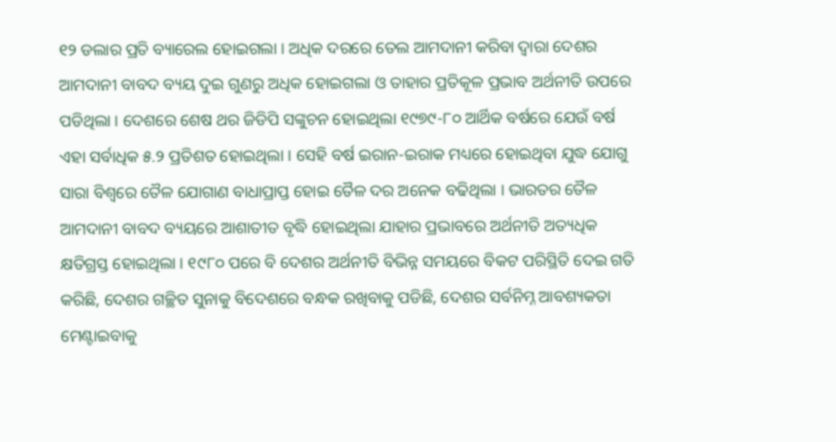୧୨ ଡଲାର ପ୍ରତି ବ୍ୟାରେଲ ହୋଇଗଲା । ଅଧିକ ଦରରେ ତେଲ ଆମଦାନୀ କରିବା ଦ୍ୱାରା ଦେଶର ଆମଦାନୀ ବାବଦ ବ୍ୟୟ ଦୁଇ ଗୁଣରୁ ଅଧିକ ହୋଇଗଲା ଓ ତାହାର ପ୍ରତିକୂଳ ପ୍ରଭାବ ଅର୍ଥନୀତି ଉପରେ ପଡିଥିଲା । ଦେଶରେ ଶେଷ ଥର ଜିଡିପି ସଙ୍କୁଚନ ହୋଇଥିଲା ୧୯୭୯-୮୦ ଆର୍ଥିକ ବର୍ଷରେ ଯେଉଁ ବର୍ଷ ଏହା ସର୍ବାଧିକ ୫.୨ ପ୍ରତିଶତ ହୋଇଥିଲା । ସେହି ବର୍ଷ ଇରାନ-ଇରାକ ମଧ୍ୟରେ ହୋଇଥିବା ଯୁଦ୍ଧ ଯୋଗୁ ସାରା ବିଶ୍ୱରେ ତୈଳ ଯୋଗାଣ ବାଧାପ୍ରାପ୍ତ ହୋଇ ତୈଳ ଦର ଅନେକ ବଢିଥିଲା । ଭାରତର ତୈଳ ଆମଦାନୀ ବାବଦ ବ୍ୟୟରେ ଆଶାତୀତ ବୃଦ୍ଧି ହୋଇଥିଲା ଯାହାର ପ୍ରଭାବରେ ଅର୍ଥନୀତି ଅତ୍ୟଧିକ କ୍ଷତିଗ୍ରସ୍ତ ହୋଇଥିଲା । ୧୯୮୦ ପରେ ବି ଦେଶର ଅର୍ଥନୀତି ବିଭିନ୍ନ ସମୟରେ ବିକଟ ପରିସ୍ଥିତି ଦେଇ ଗତି କରିଛି, ଦେଶର ଗଚ୍ଛିତ ସୁନାକୁ ବିଦେଶରେ ବନ୍ଧକ ରଖିବାକୁ ପଡିଛି, ଦେଶର ସର୍ବନିମ୍ନ ଆବଶ୍ୟକତା ମେଣ୍ଟାଇବାକୁ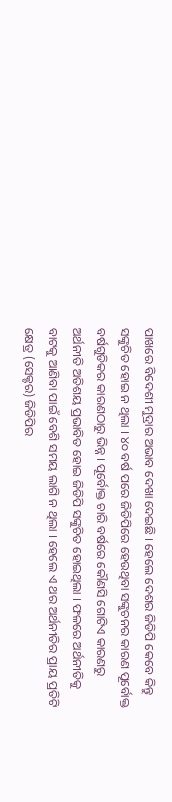ପାଖରେ ବିଦେଶୀ ମୁଦ୍ରାର ଅଭାବ ଦେଖା ଦେଇଛି । ହେଲେ ଦେଶର ଜିଡିପି କେବେ କିନ୍ତୁ ସଙ୍କୁଚିତ ହୋଇ ନ ଥିଲା । ୪୦ ବର୍ଷ ପରେ ଜିଡିପିରେ ହେଉଥିବା ସଙ୍କୁଚନର କାରଣ ପୂର୍ବୋକ୍ତ ବର୍ଷଗୁଡିକର କାରଣଠାରୁ ଭିନ୍ନ । ପୂର୍ବୋକ୍ତ ଚାରି ବର୍ଷରେ କୌଣସି ଗୋଟିଏ କାରଣରୁ ଅର୍ଥନୀତି ଅତିଶୟ ପ୍ରଭାବିତ ହୋଇ ଜିଡିପି ସଙ୍କୁଚିତ ହୋଇଥିଲା । ଫଳରେ ଅର୍ଥନୀତିକୁ ବାଟକୁ ଆଣିବା ପାଇଁ ବେଶି ସମୟ ଲାଗି ନ ଥିଲା । ହେଲେ ଏ ଥର ଅର୍ଥନୀତିର ପ୍ରାୟ ପ୍ରତିଟି କ୍ଷେତ୍ର (ସେକ୍ଟର) ଜିଡିପିର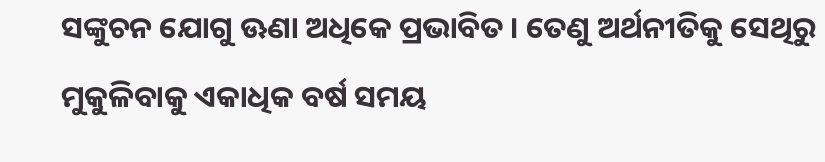ସଙ୍କୁଚନ ଯୋଗୁ ଊଣା ଅଧିକେ ପ୍ରଭାବିତ । ତେଣୁ ଅର୍ଥନୀତିକୁ ସେଥିରୁ ମୁକୁଳିବାକୁ ଏକାଧିକ ବର୍ଷ ସମୟ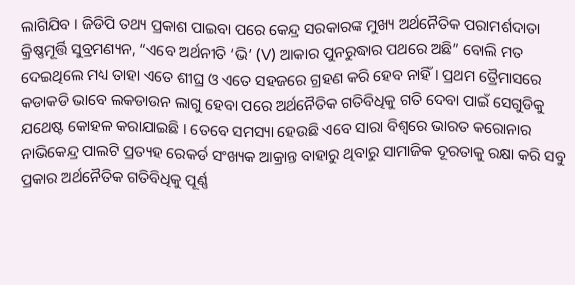ଲାଗିଯିବ । ଜିଡିପି ତଥ୍ୟ ପ୍ରକାଶ ପାଇବା ପରେ କେନ୍ଦ୍ର ସରକାରଙ୍କ ମୁଖ୍ୟ ଅର୍ଥନୈତିକ ପରାମର୍ଶଦାତା କ୍ରିଷ୍ଣମୂର୍ତ୍ତି ସୁବ୍ରମଣ୍ୟନ, “ଏବେ ଅର୍ଥନୀତି ‘ଭି’ (V) ଆକାର ପୁନରୁଦ୍ଧାର ପଥରେ ଅଛି” ବୋଲି ମତ ଦେଇଥିଲେ ମଧ୍ୟ ତାହା ଏତେ ଶୀଘ୍ର ଓ ଏତେ ସହଜରେ ଗ୍ରହଣ କରି ହେବ ନାହିଁ । ପ୍ରଥମ ତ୍ରୈମାସରେ କଡାକଡି ଭାବେ ଲକଡାଉନ ଲାଗୁ ହେବା ପରେ ଅର୍ଥନୈତିକ ଗତିବିଧିକୁ ଗତି ଦେବା ପାଇଁ ସେଗୁଡିକୁ ଯଥେଷ୍ଟ କୋହଳ କରାଯାଇଛି । ତେବେ ସମସ୍ୟା ହେଉଛି ଏବେ ସାରା ବିଶ୍ୱରେ ଭାରତ କରୋନାର ନାଭିକେନ୍ଦ୍ର ପାଲଟି ପ୍ରତ୍ୟହ ରେକର୍ଡ ସଂଖ୍ୟକ ଆକ୍ରାନ୍ତ ବାହାରୁ ଥିବାରୁ ସାମାଜିକ ଦୂରତାକୁ ରକ୍ଷା କରି ସବୁ ପ୍ରକାର ଅର୍ଥନୈତିକ ଗତିବିଧିକୁ ପୂର୍ଣ୍ଣ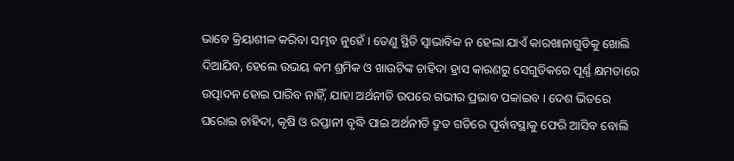ଭାବେ କ୍ରିୟାଶୀଳ କରିବା ସମ୍ଭବ ନୁହେଁ । ତେଣୁ ସ୍ଥିତି ସ୍ୱାଭାବିକ ନ ହେଲା ଯାଏଁ କାରଖାନାଗୁଡିକୁ ଖୋଲି ଦିଆଯିବ, ହେଲେ ଉଭୟ କମ ଶ୍ରମିକ ଓ ଖାଉଟିଙ୍କ ଚାହିଦା ହ୍ରାସ କାରଣରୁ ସେଗୁଡିକରେ ପୂର୍ଣ୍ଣ କ୍ଷମତାରେ ଉତ୍ପାଦନ ହୋଇ ପାରିବ ନାହିଁ, ଯାହା ଅର୍ଥନୀତି ଉପରେ ଗଭୀର ପ୍ରଭାବ ପକାଇବ । ଦେଶ ଭିତରେ ଘରୋଇ ଚାହିଦା, କୃଷି ଓ ରପ୍ତାନୀ ବୃଦ୍ଧି ପାଇ ଅର୍ଥନୀତି ଦ୍ରୁତ ଗତିରେ ପୂର୍ବାବସ୍ଥାକୁ ଫେରି ଆସିବ ବୋଲି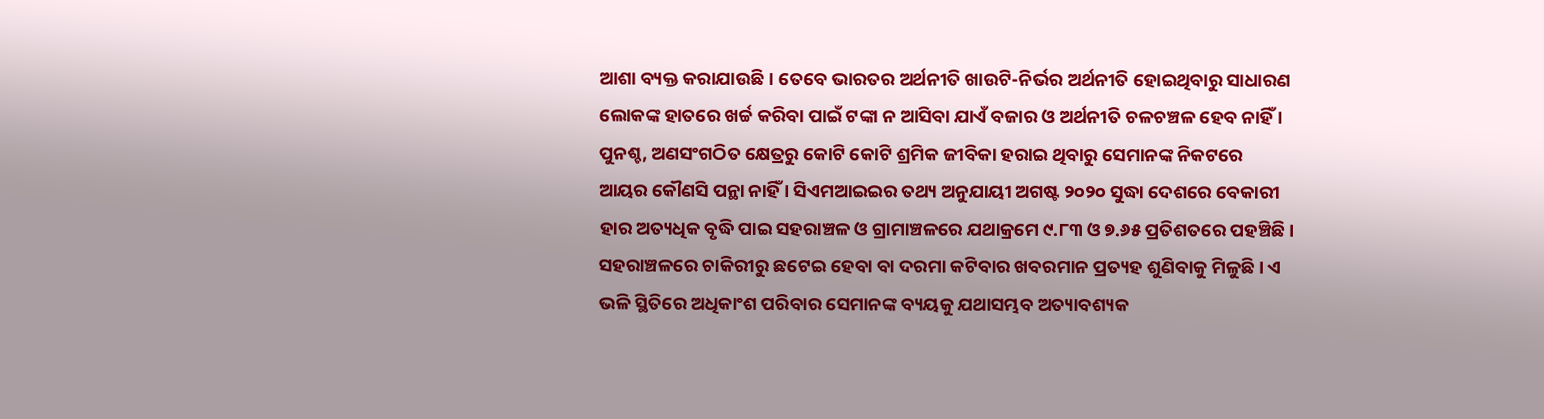ଆଶା ବ୍ୟକ୍ତ କରାଯାଉଛି । ତେବେ ଭାରତର ଅର୍ଥନୀତି ଖାଉଟି-ନିର୍ଭର ଅର୍ଥନୀତି ହୋଇଥିବାରୁ ସାଧାରଣ ଲୋକଙ୍କ ହାତରେ ଖର୍ଚ୍ଚ କରିବା ପାଇଁ ଟଙ୍କା ନ ଆସିବା ଯାଏଁ ବଜାର ଓ ଅର୍ଥନୀତି ଚଳଚଞ୍ଚଳ ହେବ ନାହିଁ । ପୁନଶ୍ଚ, ଅଣସଂଗଠିତ କ୍ଷେତ୍ରରୁ କୋଟି କୋଟି ଶ୍ରମିକ ଜୀବିକା ହରାଇ ଥିବାରୁ ସେମାନଙ୍କ ନିକଟରେ ଆୟର କୌଣସି ପନ୍ଥା ନାହିଁ । ସିଏମଆଇଇର ତଥ୍ୟ ଅନୁଯାୟୀ ଅଗଷ୍ଟ ୨୦୨୦ ସୁଦ୍ଧା ଦେଶରେ ବେକାରୀ ହାର ଅତ୍ୟଧିକ ବୃଦ୍ଧି ପାଇ ସହରାଞ୍ଚଳ ଓ ଗ୍ରାମାଞ୍ଚଳରେ ଯଥାକ୍ରମେ ୯.୮୩ ଓ ୭.୬୫ ପ୍ରତିଶତରେ ପହଞ୍ଚିଛି । ସହରାଞ୍ଚଳରେ ଚାକିରୀରୁ ଛଟେଇ ହେବା ବା ଦରମା କଟିବାର ଖବରମାନ ପ୍ରତ୍ୟହ ଶୁଣିବାକୁ ମିଳୁଛି । ଏ ଭଳି ସ୍ଥିତିରେ ଅଧିକାଂଶ ପରିବାର ସେମାନଙ୍କ ବ୍ୟୟକୁ ଯଥାସମ୍ଭବ ଅତ୍ୟାବଶ୍ୟକ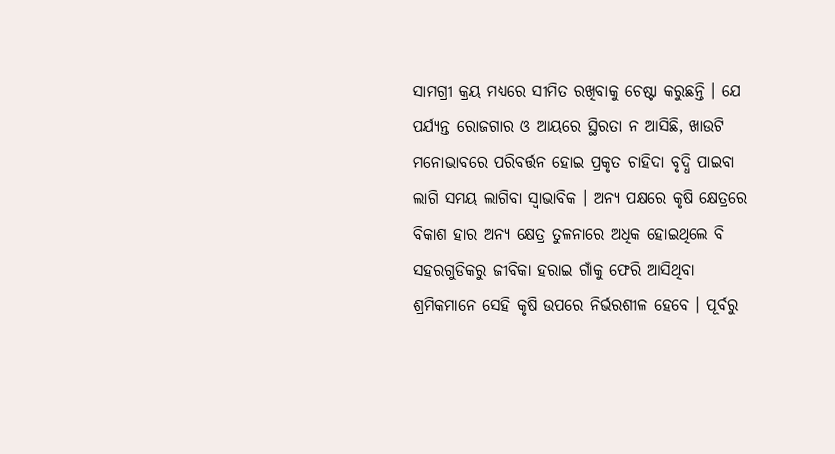ସାମଗ୍ରୀ କ୍ରୟ ମଧ୍ୟରେ ସୀମିତ ରଖିବାକୁ ଚେଷ୍ଟା କରୁଛନ୍ତି । ଯେ ପର୍ଯ୍ୟନ୍ତ ରୋଜଗାର ଓ ଆୟରେ ସ୍ଥିରତା ନ ଆସିଛି, ଖାଉଟି ମନୋଭାବରେ ପରିବର୍ତ୍ତନ ହୋଇ ପ୍ରକୃତ ଚାହିଦା ବୃଦ୍ଧି ପାଇବା ଲାଗି ସମୟ ଲାଗିବା ସ୍ୱାଭାବିକ । ଅନ୍ୟ ପକ୍ଷରେ କୃଷି କ୍ଷେତ୍ରରେ ବିକାଶ ହାର ଅନ୍ୟ କ୍ଷେତ୍ର ତୁଳନାରେ ଅଧିକ ହୋଇଥିଲେ ବି ସହରଗୁଡିକରୁ ଜୀବିକା ହରାଇ ଗାଁକୁ ଫେରି ଆସିଥିବା ଶ୍ରମିକମାନେ ସେହି କୃଷି ଉପରେ ନିର୍ଭରଶୀଳ ହେବେ । ପୂର୍ବରୁ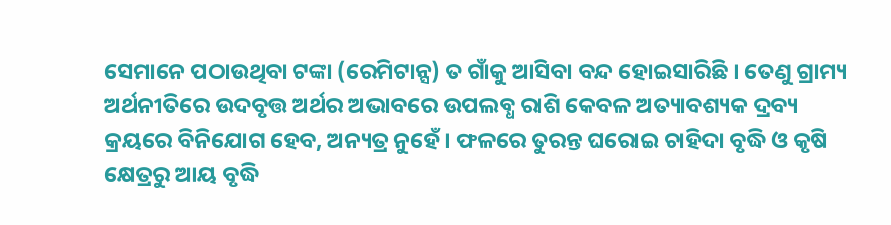ସେମାନେ ପଠାଉଥିବା ଟଙ୍କା (ରେମିଟାନ୍ସ) ତ ଗାଁକୁ ଆସିବା ବନ୍ଦ ହୋଇସାରିଛି । ତେଣୁ ଗ୍ରାମ୍ୟ ଅର୍ଥନୀତିରେ ଉଦବୃତ୍ତ ଅର୍ଥର ଅଭାବରେ ଉପଲବ୍ଧ ରାଶି କେବଳ ଅତ୍ୟାବଶ୍ୟକ ଦ୍ରବ୍ୟ କ୍ରୟରେ ବିନିଯୋଗ ହେବ, ଅନ୍ୟତ୍ର ନୁହେଁ । ଫଳରେ ତୁରନ୍ତ ଘରୋଇ ଚାହିଦା ବୃଦ୍ଧି ଓ କୃଷି କ୍ଷେତ୍ରରୁ ଆୟ ବୃଦ୍ଧି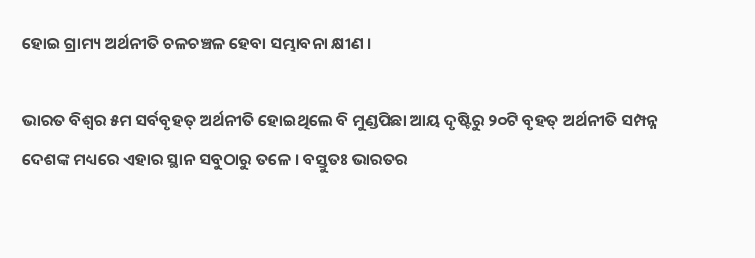ହୋଇ ଗ୍ରାମ୍ୟ ଅର୍ଥନୀତି ଚଳଚଞ୍ଚଳ ହେବା ସମ୍ଭାବନା କ୍ଷୀଣ ।

ଭାରତ ବିଶ୍ୱର ୫ମ ସର୍ବବୃହତ୍ ଅର୍ଥନୀତି ହୋଇଥିଲେ ବି ମୁଣ୍ଡପିଛା ଆୟ ଦୃଷ୍ଟିରୁ ୨୦ଟି ବୃହତ୍ ଅର୍ଥନୀତି ସମ୍ପନ୍ନ ଦେଶଙ୍କ ମଧ୍ୟରେ ଏହାର ସ୍ଥାନ ସବୁଠାରୁ ତଳେ । ବସ୍ତୁତଃ ଭାରତର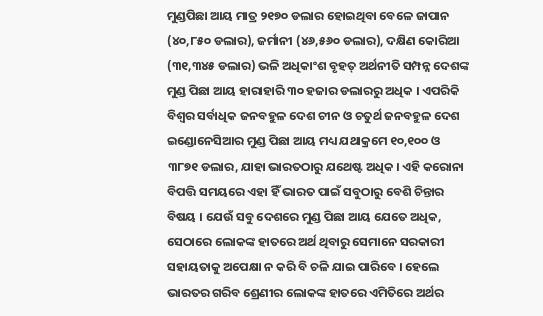ମୁଣ୍ଡପିଛା ଆୟ ମାତ୍ର ୨୧୭୦ ଡଲାର ହୋଇଥିବା ବେଳେ ଜାପାନ (୪୦,୮୫୦ ଡଲାର), ଜର୍ମାନୀ (୪୬,୫୬୦ ଡଲାର), ଦକ୍ଷିଣ କୋରିଆ (୩୧,୩୪୫ ଡଲାର) ଭଳି ଅଧିକାଂଶ ବୃହତ୍ ଅର୍ଥନୀତି ସମ୍ପନ୍ନ ଦେଶଙ୍କ ମୁଣ୍ଡ ପିଛା ଆୟ ହାରାହାରି ୩୦ ହଜାର ଡଲାରରୁ ଅଧିକ । ଏପରିକି ବିଶ୍ୱର ସର୍ବାଧିକ ଜନବହୁଳ ଦେଶ ଚୀନ ଓ ଚତୁର୍ଥ ଜନବହୁଳ ଦେଶ ଇଣ୍ଡୋନେସିଆର ମୁଣ୍ଡ ପିଛା ଆୟ ମଧ୍ୟ ଯଥାକ୍ରମେ ୧୦,୧୦୦ ଓ ୩୮୭୧ ଡଲାର, ଯାହା ଭାରତଠାରୁ ଯଥେଷ୍ଟ ଅଧିକ । ଏହି କରୋନା ବିପତ୍ତି ସମୟରେ ଏହା ହିଁ ଭାରତ ପାଇଁ ସବୁଠାରୁ ବେଶି ଚିନ୍ତାର ବିଷୟ । ଯେଉଁ ସବୁ ଦେଶରେ ମୁଣ୍ଡ ପିଛା ଆୟ ଯେତେ ଅଧିକ, ସେଠାରେ ଲୋକଙ୍କ ହାତରେ ଅର୍ଥ ଥିବାରୁ ସେମାନେ ସରକାରୀ ସହାୟତାକୁ ଅପେକ୍ଷା ନ କରି ବି ଚଳି ଯାଇ ପାରିବେ । ହେଲେ ଭାରତର ଗରିବ ଶ୍ରେଣୀର ଲୋକଙ୍କ ହାତରେ ଏମିତିରେ ଅର୍ଥର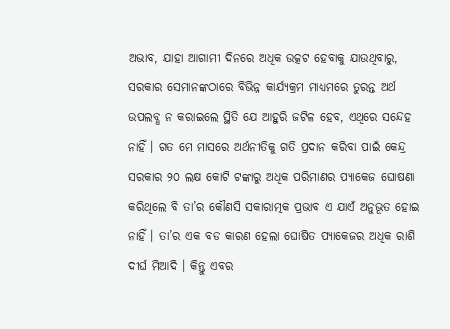ଅଭାବ, ଯାହା ଆଗାମୀ ଦିନରେ ଅଧିକ ଉତ୍କଟ ହେବାକୁ ଯାଉଥିବାରୁ, ସରକାର ସେମାନଙ୍କଠାରେ ବିଭିନ୍ନ କାର୍ଯ୍ୟକ୍ରମ ମାଧ୍ୟମରେ ତୁରନ୍ତ ଅର୍ଥ ଉପଲବ୍ଧ ନ କରାଇଲେ ସ୍ଥିତି ଯେ ଆହୁରି ଜଟିଳ ହେବ, ଏଥିରେ ସନ୍ଦେହ ନାହିଁ । ଗତ ମେ ମାସରେ ଅର୍ଥନୀତିକୁ ଗତି ପ୍ରଦାନ କରିବା ପାଇଁ କେନ୍ଦ୍ର ସରକାର ୨୦ ଲକ୍ଷ କୋଟି ଟଙ୍କାରୁ ଅଧିକ ପରିମାଣର ପ୍ୟାକେଜ ଘୋଷଣା କରିଥିଲେ ବି ତା’ର କୌଣସି ସକାରାତ୍ମକ ପ୍ରଭାବ ଏ ଯାଏଁ ଅନୁଭୂତ ହୋଇ ନାହିଁ । ତା’ର ଏକ ବଡ କାରଣ ହେଲା ଘୋଷିତ ପ୍ୟାକେଜର ଅଧିକ ରାଶି ଦୀର୍ଘ ମିଆଦି । କିନ୍ତୁ ଏବର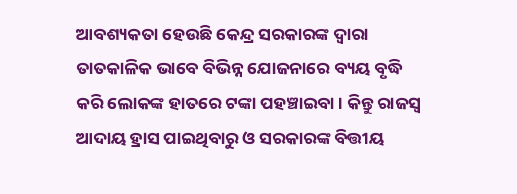ଆବଶ୍ୟକତା ହେଉଛି କେନ୍ଦ୍ର ସରକାରଙ୍କ ଦ୍ୱାରା ତାତକାଳିକ ଭାବେ ବିଭିନ୍ନ ଯୋଜନାରେ ବ୍ୟୟ ବୃଦ୍ଧି କରି ଲୋକଙ୍କ ହାତରେ ଟଙ୍କା ପହଞ୍ଚାଇବା । କିନ୍ତୁ ରାଜସ୍ୱ ଆଦାୟ ହ୍ରାସ ପାଇଥିବାରୁ ଓ ସରକାରଙ୍କ ବିତ୍ତୀୟ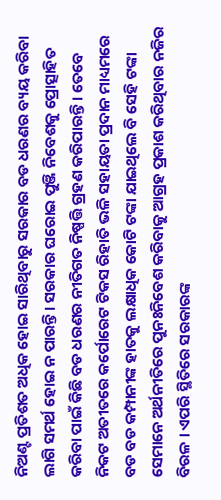ନିଅଣ୍ଟ ପ୍ରତିଶତ ଅଧିକ ହୋଇ ସାରିଥିବାରୁ ସରକାର ବଡ ଧରଣର ବ୍ୟୟ କରିବା ଲାଗି ସମର୍ଥ ହୋଇ ନ ପାରନ୍ତି । ସରକାର ଘରୋଇ ପୁଞ୍ଜି ନିବେଶକୁ ପ୍ରୋତ୍ସାହିତ କରିବା ପାଇଁ କିଛି ବଡ ଧରଣର ନୀତିଗତ ନିଷ୍ପତ୍ତି ଗ୍ରହଣ କରିପାରନ୍ତି । ତେବେ ନିକଟ ଅତୀତରେ କର୍ପୋରେଟ ଟିକସ ରିହାତି ଭଳି ସହାୟତା ପ୍ରଦାନ ମାଧ୍ୟମରେ ବଡ ବଡ କମ୍ପାନୀଙ୍କ ହାତକୁ ଲକ୍ଷାଧିକ କୋଟି ଟଙ୍କା ଯାଇଥିଲେ ବି ସେହି ଟଙ୍କା ସେମାନେ ଅର୍ଥନୀତିରେ ପୁନଃନିବେଶ କରିବାକୁ ଆଗ୍ରହ ପ୍ରକାଶ କରିଥିବାର ନଜିର ବିରଳ । ଏପରି ସ୍ଥିତିରେ ସରକାରଙ୍କ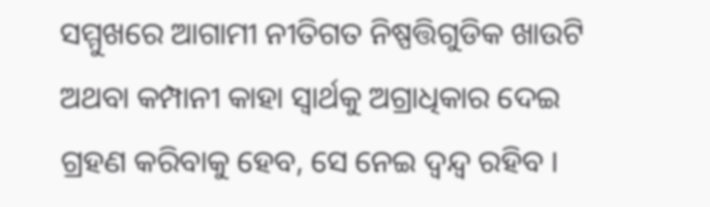ସମ୍ମୁଖରେ ଆଗାମୀ ନୀତିଗତ ନିଷ୍ପତ୍ତିଗୁଡିକ ଖାଉଟି ଅଥବା କମ୍ପାନୀ କାହା ସ୍ୱାର୍ଥକୁ ଅଗ୍ରାଧିକାର ଦେଇ ଗ୍ରହଣ କରିବାକୁ ହେବ, ସେ ନେଇ ଦ୍ୱନ୍ଦ୍ୱ ରହିବ ।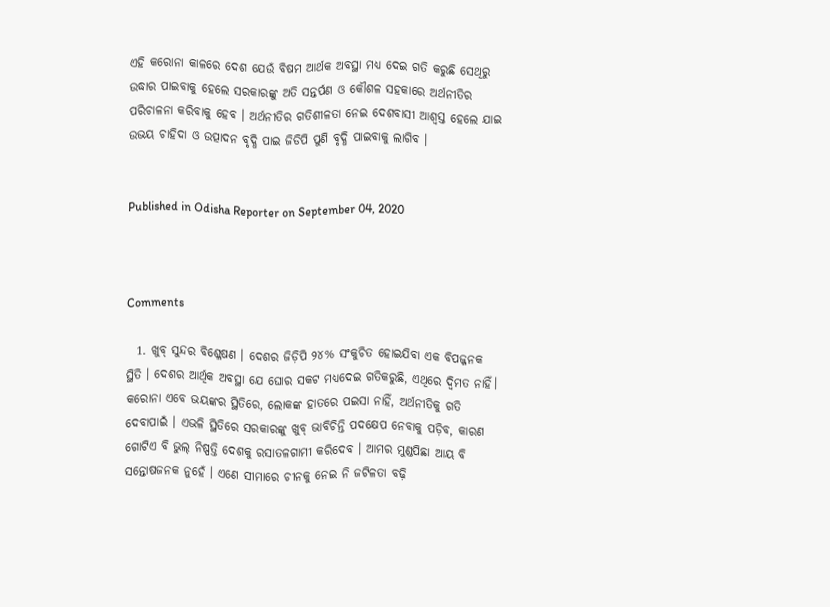ଏହି କରୋନା କାଳରେ ଦେଶ ଯେଉଁ ବିଷମ ଆର୍ଥକ ଅବସ୍ଥା ମଧ୍ୟ ଦେଇ ଗତି କରୁଛି ସେଥିରୁ ଉଦ୍ଧାର ପାଇବାକୁ ହେଲେ ସରକାରଙ୍କୁ ଅତି ସନ୍ତର୍ପଣ ଓ କୌଶଳ ସହକାରେ ଅର୍ଥନୀତିର ପରିଚାଳନା କରିବାକୁ ହେବ । ଅର୍ଥନୀତିର ଗତିଶୀଳତା ନେଇ ଦେଶବାସୀ ଆଶ୍ୱସ୍ତ ହେଲେ ଯାଇ ଉଭୟ ଚାହିଦା ଓ ଉତ୍ପାଦନ ବୃଦ୍ଧି ପାଇ ଜିଡିପି ପୁଣି ବୃଦ୍ଧି ପାଇବାକୁ ଲାଗିବ ।


Published in Odisha Reporter on September 04, 2020



Comments

  1. ଖୁବ୍ ସୁନ୍ଦର ବିଶ୍ଳେଷଣ । ଦେଶର ଜିଡ଼ିପି ୨୪% ସଂକୁଚିତ ହୋଇଯିବା ଏକ ବିପଜ୍ଜନକ ସ୍ଥିତି । ଦେଶର ଆର୍ଥିକ ଅବସ୍ଥା ଯେ ଘୋର ସକଟ ମଧ୍ୟଦେଇ ଗତିକରୁଛି, ଏଥିରେ ଦ୍ୱିମତ ନାହିଁ। କରୋନା ଏବେ ଭୟଙ୍କର ସ୍ଥିତିରେ, ଲୋକଙ୍କ ହାତରେ ପଇସା ନାହିଁ, ଅର୍ଥନୀତିକୁ ଗତି ଦେବାପାଇଁ । ଏଭଳି ସ୍ଥିତିରେ ସରକାରଙ୍କୁ ଖୁବ୍ ଭାବିଚିନ୍ତି ପଦକ୍ଷେପ ନେବାକୁ ପଡ଼ିବ, କାରଣ ଗୋଟିଏ ବି ଭୁଲ୍ ନିଷ୍ପତ୍ତି ଦେଶକୁ ରସାତଳଗାମୀ କରିଦେବ । ଆମର ମୁଣ୍ଡପିଛା ଆୟ ବି ସନ୍ତୋଷଜନକ ନୁହେଁ । ଏଣେ ସୀମାରେ ଚୀନକୁ ନେଇ ନି ଜଟିଳତା ବଢ଼ି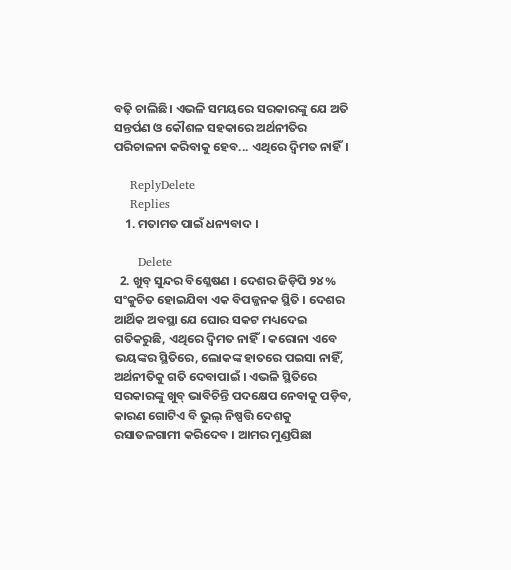ବଢ଼ି ଚାଲିଛି। ଏଭଳି ସମୟରେ ସରକାରଙ୍କୁ ଯେ ଅତି ସନ୍ତର୍ପଣ ଓ କୌଶଳ ସହକାରେ ଅର୍ଥନୀତିର ପରିଚାଳନା କରିବାକୁ ହେବ... ଏଥିରେ ଦ୍ଵିମତ ନାହିଁ।

    ReplyDelete
    Replies
    1. ମତାମତ ପାଇଁ ଧନ୍ୟବାଦ ।

      Delete
  2. ଖୁବ୍ ସୁନ୍ଦର ବିଶ୍ଳେଷଣ । ଦେଶର ଜିଡ଼ିପି ୨୪% ସଂକୁଚିତ ହୋଇଯିବା ଏକ ବିପଜ୍ଜନକ ସ୍ଥିତି । ଦେଶର ଆର୍ଥିକ ଅବସ୍ଥା ଯେ ଘୋର ସକଟ ମଧ୍ୟଦେଇ ଗତିକରୁଛି, ଏଥିରେ ଦ୍ୱିମତ ନାହିଁ। କରୋନା ଏବେ ଭୟଙ୍କର ସ୍ଥିତିରେ, ଲୋକଙ୍କ ହାତରେ ପଇସା ନାହିଁ, ଅର୍ଥନୀତିକୁ ଗତି ଦେବାପାଇଁ । ଏଭଳି ସ୍ଥିତିରେ ସରକାରଙ୍କୁ ଖୁବ୍ ଭାବିଚିନ୍ତି ପଦକ୍ଷେପ ନେବାକୁ ପଡ଼ିବ, କାରଣ ଗୋଟିଏ ବି ଭୁଲ୍ ନିଷ୍ପତ୍ତି ଦେଶକୁ ରସାତଳଗାମୀ କରିଦେବ । ଆମର ମୁଣ୍ଡପିଛା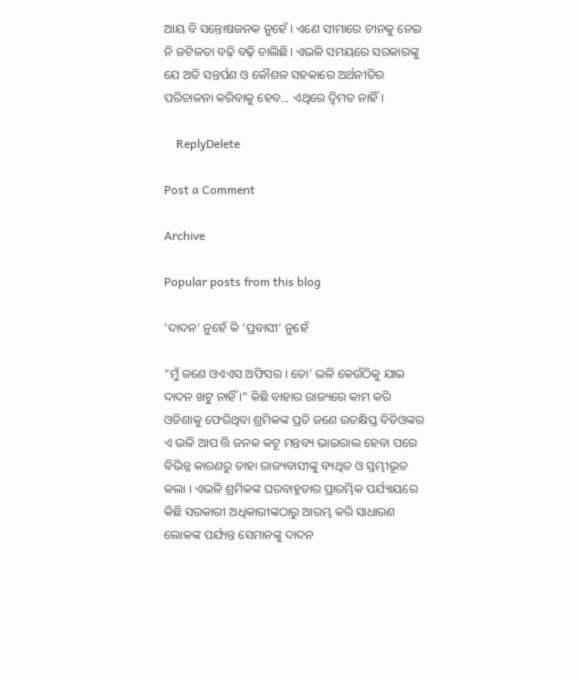ଆୟ ବି ସନ୍ତୋଷଜନକ ନୁହେଁ । ଏଣେ ସୀମାରେ ଚୀନକୁ ନେଇ ନି ଜଟିଳତା ବଢ଼ି ବଢ଼ି ଚାଲିଛି। ଏଭଳି ସମୟରେ ସରକାରଙ୍କୁ ଯେ ଅତି ସନ୍ତର୍ପଣ ଓ କୌଶଳ ସହକାରେ ଅର୍ଥନୀତିର ପରିଚାଳନା କରିବାକୁ ହେବ... ଏଥିରେ ଦ୍ଵିମତ ନାହିଁ।

    ReplyDelete

Post a Comment

Archive

Popular posts from this blog

‘ଦାଦନ’ ନୁହେଁ କି ‘ପ୍ରବାସୀ’ ନୁହେଁ

“ମୁଁ ଜଣେ ଓଏଏସ ଅଫିସର । ତୋ’ ଭଳି କେଉଁଠିକୁ ଯାଇ ଦାଦନ ଖଟୁ ନାହିଁ ।” କିଛି ବାହାର ରାଜ୍ୟରେ କାମ କରି ଓଡିଶାକୁ ଫେରିଥିବା ଶ୍ରମିକଙ୍କ ପ୍ରତି ଜଣେ ଉତକ୍ଷିପ୍ତ ବିଡିଓଙ୍କର ଏ ଭଳି ଆପ ତ୍ତି ଜନକ କଟୂ ମନ୍ତବ୍ୟ ଭାଇରାଲ ହେବା ପରେ ବିଭିନ୍ନ କାରଣରୁ ତାହା ରାଜ୍ୟବାସୀଙ୍କୁ ବ୍ୟଥିତ ଓ ସ୍ତମ୍ଭୀଭୂତ କଲା । ଏଭଳି ଶ୍ରମିକଙ୍କ ଘରବାହୁଡାର ପ୍ରାରମ୍ଭିକ ପର୍ଯ୍ୟାୟରେ କିଛି ସରକାରୀ ଅଧିକାରୀଙ୍କଠାରୁ ଆରମ୍ଭ କରି ସାଧାରଣ ଲୋକଙ୍କ ପର୍ଯ୍ୟନ୍ତ ସେମାନଙ୍କୁ ଦାଦନ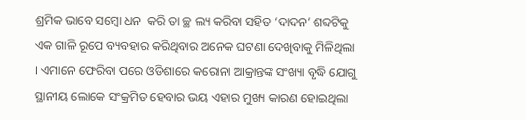ଶ୍ରମିକ ଭାବେ ସମ୍ବୋ ଧନ  କରି ତା ଚ୍ଛ ଲ୍ୟ କରିବା ସହିତ ‘ଦାଦନ’ ଶବ୍ଦଟିକୁ ଏକ ଗାଳି ରୂପେ ବ୍ୟବହାର କରିଥିବାର ଅନେକ ଘଟଣା ଦେଖିବାକୁ ମିଳିଥିଲା । ଏମାନେ ଫେରିବା ପରେ ଓଡିଶାରେ କରୋନା ଆକ୍ରାନ୍ତଙ୍କ ସଂଖ୍ୟା ବୃଦ୍ଧି ଯୋଗୁ ସ୍ଥାନୀୟ ଲୋକେ ସଂକ୍ରମିତ ହେବାର ଭୟ ଏହାର ମୁଖ୍ୟ କାରଣ ହୋଇଥିଲା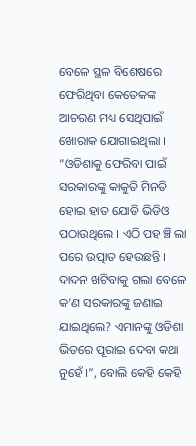ବେଳେ ସ୍ଥଳ ବିଶେଷରେ ଫେରିଥିବା କେତେକଙ୍କ ଆଚରଣ ମଧ୍ୟ ସେଥିପାଇଁ ଖୋରାକ ଯୋଗାଇଥିଲା । “ଓଡିଶାକୁ ଫେରିବା ପାଇଁ ସରକାରଙ୍କୁ କାକୁତି ମିନତି ହୋଇ ହାତ ଯୋଡି ଭିଡିଓ ପଠାଉଥିଲେ । ଏଠି ପହ ଞ୍ଚି ଲା ପରେ ଉତ୍ପାତ ହେଉଛନ୍ତି । ଦାଦନ ଖଟିବାକୁ ଗଲା ବେଳେ କ’ଣ ସରକାରଙ୍କୁ ଜଣାଇ ଯାଇଥିଲେ? ଏମାନଙ୍କୁ ଓଡିଶା ଭିତରେ ପୂରାଇ ଦେବା କଥା ନୁହେଁ ।”, ବୋଲି କେହି କେହି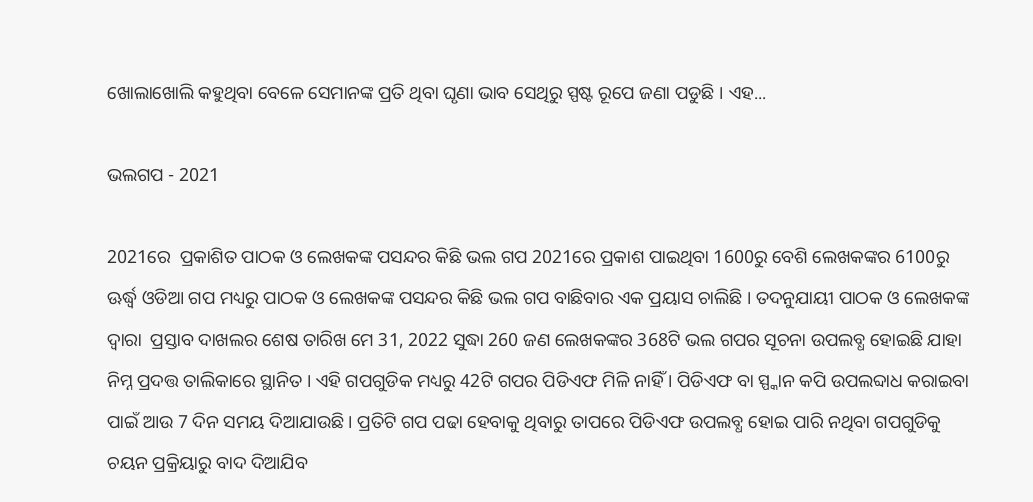ଖୋଲାଖୋଲି କହୁଥିବା ବେଳେ ସେମାନଙ୍କ ପ୍ରତି ଥିବା ଘୃଣା ଭାବ ସେଥିରୁ ସ୍ପଷ୍ଟ ରୂପେ ଜଣା ପଡୁଛି । ଏହ...

ଭଲଗପ - 2021

2021ରେ  ପ୍ରକାଶିତ ପାଠକ ଓ ଲେଖକଙ୍କ ପସନ୍ଦର କିଛି ଭଲ ଗପ 2021ରେ ପ୍ରକାଶ ପାଇଥିବା 1600ରୁ ବେଶି ଲେଖକଙ୍କର 6100ରୁ ଊର୍ଦ୍ଧ୍ୱ ଓଡିଆ ଗପ ମଧ୍ୟରୁ ପାଠକ ଓ ଲେଖକଙ୍କ ପସନ୍ଦର କିଛି ଭଲ ଗପ ବାଛିବାର ଏକ ପ୍ରୟାସ ଚାଲିଛି । ତଦନୁଯାୟୀ ପାଠକ ଓ ଲେଖକଙ୍କ ଦ୍ୱାରା  ପ୍ରସ୍ତାବ ଦାଖଲର ଶେଷ ତାରିଖ ମେ 31, 2022 ସୁଦ୍ଧା 260 ଜଣ ଲେଖକଙ୍କର 368ଟି ଭଲ ଗପର ସୂଚନା ଉପଲବ୍ଧ ହୋଇଛି ଯାହା ନିମ୍ନ ପ୍ରଦତ୍ତ ତାଲିକାରେ ସ୍ଥାନିତ । ଏହି ଗପଗୁଡିକ ମଧ୍ୟରୁ 42ଟି ଗପର ପିଡିଏଫ ମିଳି ନାହିଁ । ପିଡିଏଫ ବା ସ୍ପ୍କାନ କପି ଉପଲବ୍ଦାଧ କରାଇବା ପାଇଁ ଆଉ 7 ଦିନ ସମୟ ଦିଆଯାଉଛି । ପ୍ରତିଟି ଗପ ପଢା ହେବାକୁ ଥିବାରୁ ତାପରେ ପିଡିଏଫ ଉପଲବ୍ଧ ହୋଇ ପାରି ନଥିବା ଗପଗୁଡିକୁ ଚୟନ ପ୍ରକ୍ରିୟାରୁ ବାଦ ଦିଆଯିବ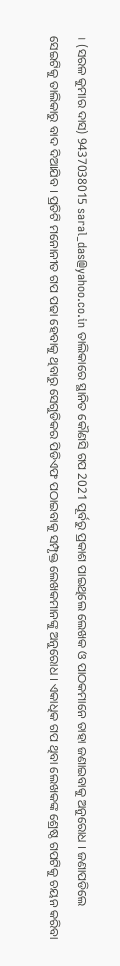। (ସରଳ କୁମାର ଦାସ) 9437038015 saral_das@yahoo.co.in ତାଲିକାରେ ସ୍ଥାନିତ କୌଣସି ଗପ 2021 ପୂର୍ବରୁ ପ୍ରକାଶ ପାଇଥିଲେ ଲେଖକ ଓ ପାଠକମାନେ ତାହା ଜଣାଇବାକୁ ଅନୁରୋଧ । ଜଣାପଡିଲେ ସେଇଟିକୁ ତାଲିକାରୁ ବାଦ ଦିଆଯିବ । ପ୍ରତିଟି ମନୋନୀତ ଗପ ପଢା ହେବାକୁ ଥିବାରୁ ସେଗୁଡିକର ପିଡିଏଫ ପଠାଇବାକୁ ସମ୍ପୃକ୍ତ ଲେଖକମାନଙ୍କୁ ଅନୁରୋଧ । ଏକାଧିକ ଗପ ଥିବା ଲେଖକଙ୍କ ଶ୍ରେଷ୍ଠ ଗପଟିକୁ ଚୟନ କରିବା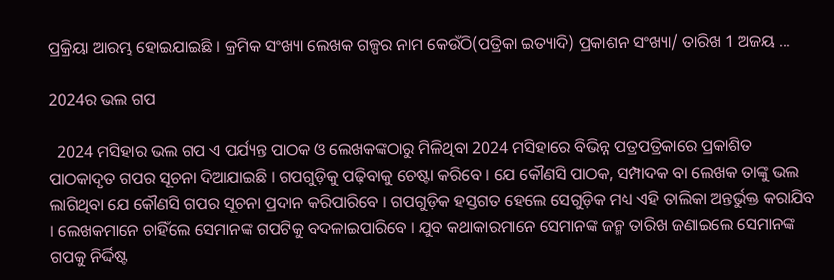ପ୍ରକ୍ରିୟା ଆରମ୍ଭ ହୋଇଯାଇଛି । କ୍ରମିକ ସଂଖ୍ୟା ଲେଖକ ଗଳ୍ପର ନାମ କେଉଁଠି(ପତ୍ରିକା ଇତ୍ୟାଦି) ପ୍ରକାଶନ ସଂଖ୍ୟା/ ତାରିଖ 1 ଅଜୟ ...

2024ର ଭଲ ଗପ

  2024 ମସିହାର ଭଲ ଗପ ଏ ପର୍ଯ୍ୟନ୍ତ ପାଠକ ଓ ଲେଖକଙ୍କଠାରୁ ମିଳିଥିବା 2024 ମସିହାରେ ବିଭିନ୍ନ ପତ୍ରପତ୍ରିକାରେ ପ୍ରକାଶିତ ପାଠକାଦୃତ ଗପର ସୂଚନା ଦିଆଯାଇଛି । ଗପଗୁଡ଼ିକୁ ପଢ଼ିବାକୁ ଚେଷ୍ଟା କରିବେ । ଯେ କୌଣସି ପାଠକ, ସମ୍ପାଦକ ବା ଲେଖକ ତାଙ୍କୁ ଭଲ ଲାଗିଥିବା ଯେ କୌଣସି ଗପର ସୂଚନା ପ୍ରଦାନ କରିପାରିବେ । ଗପଗୁଡ଼ିକ ହସ୍ତଗତ ହେଲେ ସେଗୁଡ଼ିକ ମଧ୍ୟ ଏହି ତାଲିକା ଅନ୍ତର୍ଭୁକ୍ତ କରାଯିବ । ଲେଖକମାନେ ଚାହିଁଲେ ସେମାନଙ୍କ ଗପଟିକୁ ବଦଳାଇପାରିବେ । ଯୁବ କଥାକାରମାନେ ସେମାନଙ୍କ ଜନ୍ମ ତାରିଖ ଜଣାଇଲେ ସେମାନଙ୍କ ଗପକୁ ନିର୍ଦ୍ଦିଷ୍ଟ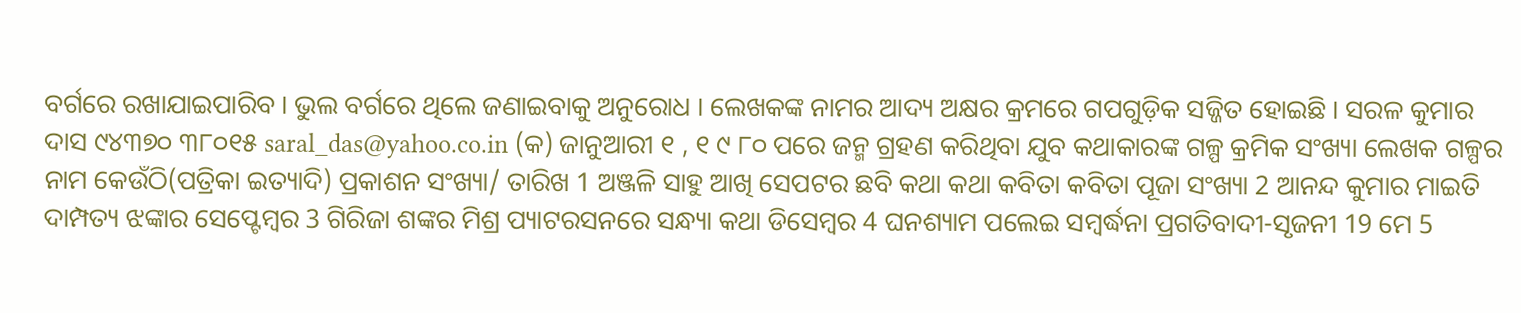ବର୍ଗରେ ରଖାଯାଇପାରିବ । ଭୁଲ ବର୍ଗରେ ଥିଲେ ଜଣାଇବାକୁ ଅନୁରୋଧ । ଲେଖକଙ୍କ ନାମର ଆଦ୍ୟ ଅକ୍ଷର କ୍ରମରେ ଗପଗୁଡ଼ିକ ସଜ୍ଜିତ ହୋଇଛି । ସରଳ କୁମାର ଦାସ ୯୪୩୭୦ ୩୮୦୧୫ saral_das@yahoo.co.in (କ) ଜାନୁଆରୀ ୧ , ୧ ୯ ୮୦ ପରେ ଜନ୍ମ ଗ୍ରହଣ କରିଥିବା ଯୁବ କଥାକାରଙ୍କ ଗଳ୍ପ କ୍ରମିକ ସଂଖ୍ୟା ଲେଖକ ଗଳ୍ପର ନାମ କେଉଁଠି(ପତ୍ରିକା ଇତ୍ୟାଦି) ପ୍ରକାଶନ ସଂଖ୍ୟା/ ତାରିଖ 1 ଅଞ୍ଜଳି ସାହୁ ଆଖି ସେପଟର ଛବି କଥା କଥା କବିତା କବିତା ପୂଜା ସଂଖ୍ୟା 2 ଆନନ୍ଦ କୁମାର ମାଇତି ଦାମ୍ପତ୍ୟ ଝଙ୍କାର ସେପ୍ଟେମ୍ୱର 3 ଗିରିଜା ଶଙ୍କର ମିଶ୍ର ପ୍ୟାଟରସନରେ ସନ୍ଧ୍ୟା କଥା ଡିସେମ୍ୱର 4 ଘନଶ୍ୟାମ ପଲେଇ ସମ୍ୱର୍ଦ୍ଧନା ପ୍ରଗତିବାଦୀ-ସୃଜନୀ 19 ମେ 5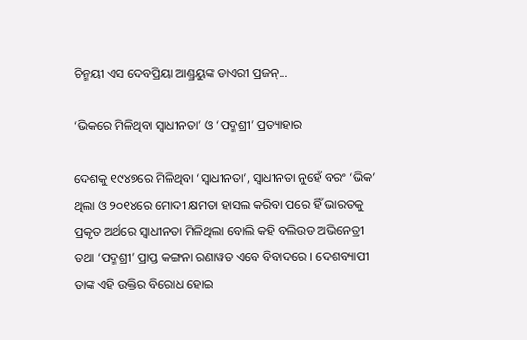ଚିନ୍ମୟୀ ଏସ ଦେବପ୍ରିୟା ଆଣ୍ଡ୍ରୟୁଙ୍କ ଡାଏରୀ ପ୍ରଜନ୍...

‘ଭିକରେ ମିଳିଥିବା ସ୍ୱାଧୀନତା’ ଓ ‘ପଦ୍ମଶ୍ରୀ’ ପ୍ରତ୍ୟାହାର

ଦେଶକୁ ୧୯୪୭ରେ ମିଳିଥିବା ‘ସ୍ୱାଧୀନତା’, ସ୍ୱାଧୀନତା ନୁହେଁ ବରଂ ‘ଭିକ’ ଥିଲା ଓ ୨୦୧୪ରେ ମୋଦୀ କ୍ଷମତା ହାସଲ କରିବା ପରେ ହିଁ ଭାରତକୁ ପ୍ରକୃତ ଅର୍ଥରେ ସ୍ୱାଧୀନତା ମିଳିଥିଲା ବୋଲି କହି ବଲିଉଡ ଅଭିନେତ୍ରୀ ତଥା ‘ପଦ୍ମଶ୍ରୀ’ ପ୍ରାପ୍ତ କଙ୍ଗନା ରଣାୱତ ଏବେ ବିବାଦରେ । ଦେଶବ୍ୟାପୀ ତାଙ୍କ ଏହି ଉକ୍ତିର ବିରୋଧ ହୋଇ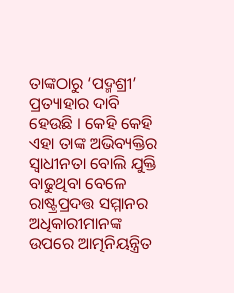ତାଙ୍କଠାରୁ ‘ପଦ୍ମଶ୍ରୀ’ ପ୍ରତ୍ୟାହାର ଦାବି ହେଉଛି । କେହି କେହି ଏହା ତାଙ୍କ ଅଭିବ୍ୟକ୍ତିର ସ୍ୱାଧୀନତା ବୋଲି ଯୁକ୍ତି ବାଢୁଥିବା ବେଳେ ରାଷ୍ଟ୍ରପ୍ରଦତ୍ତ ସମ୍ମାନର ଅଧିକାରୀମାନଙ୍କ ଉପରେ ଆତ୍ମନିୟନ୍ତ୍ରିତ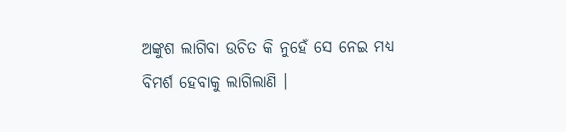ଅଙ୍କୁଶ ଲାଗିବା ଉଚିତ କି ନୁହେଁ ସେ ନେଇ ମଧ୍ୟ ବିମର୍ଶ ହେବାକୁ ଲାଗିଲାଣି ।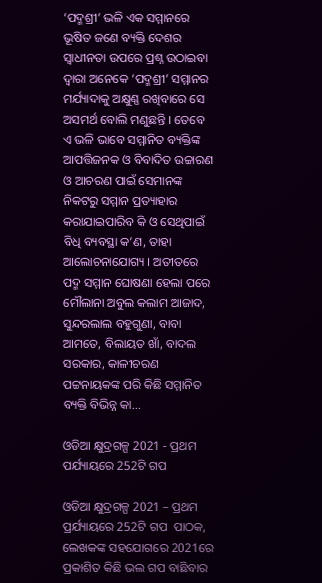‘ପଦ୍ମଶ୍ରୀ’ ଭଳି ଏକ ସମ୍ମାନରେ ଭୂଷିତ ଜଣେ ବ୍ୟକ୍ତି ଦେଶର ସ୍ୱାଧୀନତା ଉପରେ ପ୍ରଶ୍ନ ଉଠାଇବା ଦ୍ୱାରା ଅନେକେ ‘ପଦ୍ମଶ୍ରୀ’ ସମ୍ମାନର ମର୍ଯ୍ୟାଦାକୁ ଅକ୍ଷୁଣ୍ଣ ରଖିବାରେ ସେ ଅସମର୍ଥ ବୋଲି ମଣୁଛନ୍ତି । ତେବେ ଏ ଭଳି ଭାବେ ସମ୍ମାନିତ ବ୍ୟକ୍ତିଙ୍କ ଆପତ୍ତିଜନକ ଓ ବିବାଦିତ ଉଚ୍ଚାରଣ ଓ ଆଚରଣ ପାଇଁ ସେମାନଙ୍କ ନିକଟରୁ ସମ୍ମାନ ପ୍ରତ୍ୟାହାର କରାଯାଇପାରିବ କି ଓ ସେଥିପାଇଁ ବିଧି ବ୍ୟବସ୍ଥା କ’ଣ, ତାହା ଆଲୋଚନାଯୋଗ୍ୟ । ଅତୀତରେ ପଦ୍ମ ସମ୍ମାନ ଘୋଷଣା ହେଲା ପରେ ମୌଲାନା ଅବୁଲ କଲାମ ଆଜାଦ, ସୁନ୍ଦରଲାଲ ବହୁଗୁଣା, ବାବା ଆମତେ, ବିଲାୟତ ଖାଁ, ବାଦଲ ସରକାର, କାଳୀଚରଣ ପଟ୍ଟନାୟକଙ୍କ ପରି କିଛି ସମ୍ମାନିତ ବ୍ୟକ୍ତି ବିଭିନ୍ନ କା...

ଓଡିଆ କ୍ଷୁଦ୍ରଗଳ୍ପ 2021 - ପ୍ରଥମ ପର୍ଯ୍ୟାୟରେ 252ଟି ଗପ

ଓଡିଆ କ୍ଷୁଦ୍ରଗଳ୍ପ 2021 – ପ୍ରଥମ ପ୍ରର୍ଯ୍ୟାୟରେ 252ଟି ଗପ  ପାଠକ, ଲେଖକଙ୍କ ସହଯୋଗରେ 2021ରେ ପ୍ରକାଶିତ କିଛି ଭଲ ଗପ ବାଛିବାର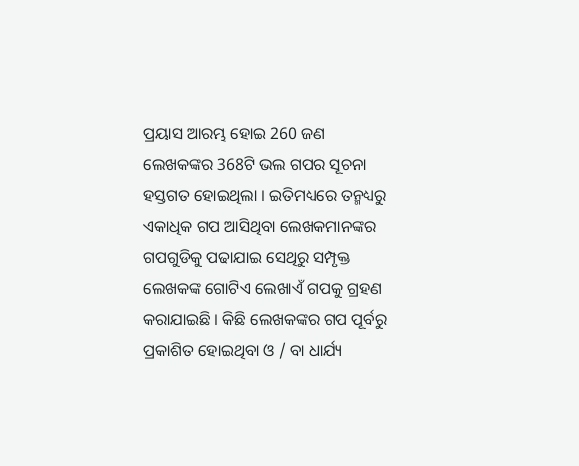ପ୍ରୟାସ ଆରମ୍ଭ ହୋଇ 260 ଜଣ ଲେଖକଙ୍କର 368ଟି ଭଲ ଗପର ସୂଚନା ହସ୍ତଗତ ହୋଇଥିଲା । ଇତିମଧ୍ୟରେ ତନ୍ମଧ୍ୟରୁ ଏକାଧିକ ଗପ ଆସିଥିବା ଲେଖକମାନଙ୍କର ଗପଗୁଡିକୁ ପଢାଯାଇ ସେଥିରୁ ସମ୍ପୃକ୍ତ ଲେଖକଙ୍କ ଗୋଟିଏ ଲେଖାଏଁ ଗପକୁ ଗ୍ରହଣ କରାଯାଇଛି । କିଛି ଲେଖକଙ୍କର ଗପ ପୂର୍ବରୁ ପ୍ରକାଶିତ ହୋଇଥିବା ଓ / ବା ଧାର୍ଯ୍ୟ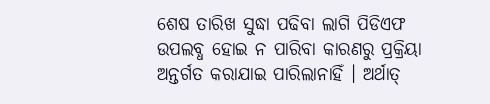ଶେଷ ତାରିଖ ସୁଦ୍ଧା ପଢିବା ଲାଗି ପିଡିଏଫ ଉପଲବ୍ଧ ହୋଇ ନ ପାରିବା କାରଣରୁ ପ୍ରକ୍ରିୟା ଅନ୍ତର୍ଗତ କରାଯାଇ ପାରିଲାନାହିଁ । ଅର୍ଥାତ୍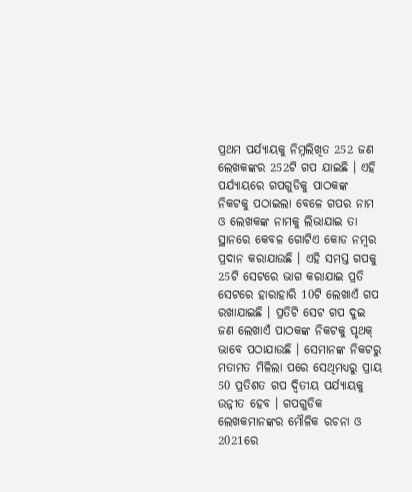ପ୍ରଥମ ପର୍ଯ୍ୟାୟକୁ ନିମ୍ନଲିଖିତ 252 ଜଣ ଲେଖକଙ୍କର 252ଟି ଗପ ଯାଇଛି । ଏହି ପର୍ଯ୍ୟାୟରେ ଗପଗୁଡିକୁ ପାଠକଙ୍କ ନିକଟକୁ ପଠାଇଲା ବେଳେ ଗପର ନାମ ଓ ଲେଖକଙ୍କ ନାମକୁ ଲିଭାଯାଇ ତା ସ୍ଥାନରେ କେବଳ ଗୋଟିଏ କୋଡ ନମ୍ୱର ପ୍ରଦାନ କରାଯାଉଛି । ଏହି ସମସ୍ତ ଗପକୁ 25ଟି ସେଟରେ ଭାଗ କରାଯାଇ ପ୍ରତି ସେଟରେ ହାରାହାରି 10ଟି ଲେଖାଏଁ ଗପ ରଖାଯାଇଛି । ପ୍ରତିଟି ସେଟ ଗପ ଦୁଇ ଜଣ ଲେଖାଏଁ ପାଠକଙ୍କ ନିକଟକୁ ପୃଥକ୍ ଭାବେ ପଠାଯାଉଛି । ସେମାନଙ୍କ ନିକଟରୁ ମତାମତ ମିଳିଲା ପରେ ସେଥିମଧ୍ୟରୁ ପ୍ରାୟ 50 ପ୍ରତିଶତ ଗପ ଦ୍ୱିତୀୟ ପର୍ଯ୍ୟାୟକୁ ଉନ୍ନୀତ ହେବ । ଗପଗୁଡିକ ଲେଖକମାନଙ୍କର ମୌଳିକ ରଚନା ଓ 2021ରେ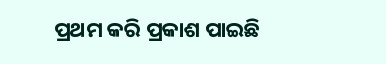ପ୍ରଥମ କରି ପ୍ରକାଶ ପାଇଛି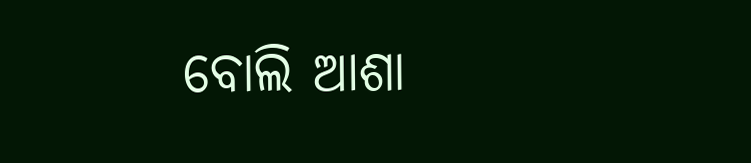ବୋଲି ଆଶା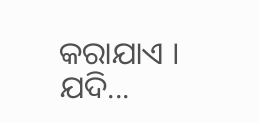କରାଯାଏ । ଯଦି...